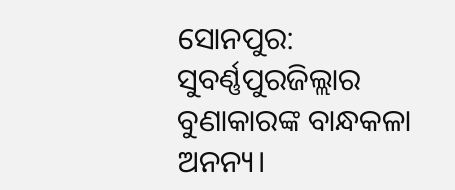ସୋନପୁର: ସୁବର୍ଣ୍ଣପୁରଜିଲ୍ଲାର ବୁଣାକାରଙ୍କ ବାନ୍ଧକଳା ଅନନ୍ୟ।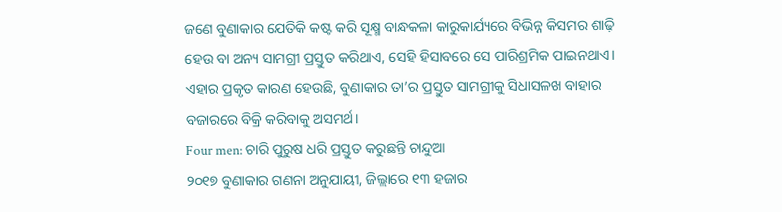ଜଣେ ବୁଣାକାର ଯେତିକି କଷ୍ଟ କରି ସୂକ୍ଷ୍ମ ବାନ୍ଧକଳା କାରୁକାର୍ଯ୍ୟରେ ବିଭିନ୍ନ କିସମର ଶାଢ଼ି ହେଉ ବା ଅନ୍ୟ ସାମଗ୍ରୀ ପ୍ରସ୍ତୁତ କରିଥାଏ, ସେହି ହିସାବରେ ସେ ପାରିଶ୍ରମିକ ପାଇନଥାଏ। ଏହାର ପ୍ରକୃତ କାରଣ ହେଉଛି, ବୁଣାକାର ତା’ର ପ୍ରସ୍ତୁତ ସାମଗ୍ରୀକୁ ସିଧାସଳଖ ବାହାର ବଜାରରେ ବିକ୍ରି କରିବାକୁ ଅସମର୍ଥ।
Four men: ଚାରି ପୁରୁଷ ଧରି ପ୍ରସ୍ତୁତ କରୁଛନ୍ତି ଚାନ୍ଦୁଆ
୨୦୧୭ ବୁଣାକାର ଗଣନା ଅନୁଯାୟୀ, ଜିଲ୍ଲାରେ ୧୩ ହଜାର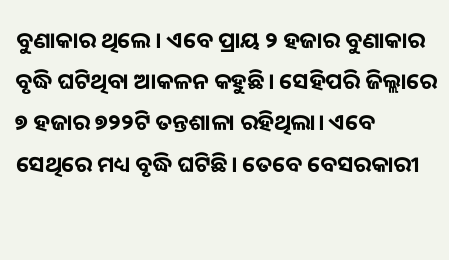ବୁଣାକାର ଥିଲେ। ଏବେ ପ୍ରାୟ ୨ ହଜାର ବୁଣାକାର ବୃଦ୍ଧି ଘଟିଥିବା ଆକଳନ କହୁଛି। ସେହିପରି ଜିଲ୍ଲାରେ ୭ ହଜାର ୭୨୨ଟି ତନ୍ତଶାଳା ରହିଥିଲା। ଏବେ ସେଥିରେ ମଧ୍ୟ ବୃଦ୍ଧି ଘଟିଛି। ତେବେ ବେସରକାରୀ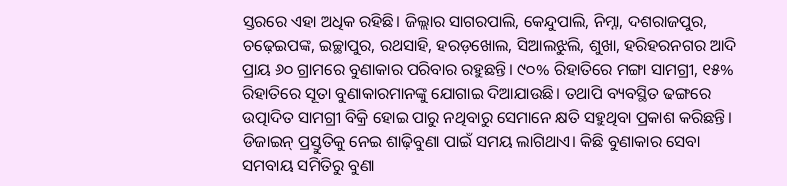ସ୍ତରରେ ଏହା ଅଧିକ ରହିଛି। ଜିଲ୍ଲାର ସାଗରପାଲି, କେନ୍ଦୁପାଲି, ନିମ୍ନା, ଦଶରାଜପୁର, ଚଢ଼େଇପଙ୍କ, ଇଚ୍ଛାପୁର, ରଥସାହି, ହରଡ଼ଖୋଲ, ସିଆଲଝୁଲି, ଶୁଖା, ହରିହରନଗର ଆଦି ପ୍ରାୟ ୬୦ ଗ୍ରାମରେ ବୁଣାକାର ପରିବାର ରହୁଛନ୍ତି। ୯୦% ରିହାତିରେ ମଙ୍ଗା ସାମଗ୍ରୀ, ୧୫% ରିହାତିରେ ସୂତା ବୁଣାକାରମାନଙ୍କୁ ଯୋଗାଇ ଦିଆଯାଉଛି। ତଥାପି ବ୍ୟବସ୍ଥିତ ଢଙ୍ଗରେ ଉତ୍ପାଦିତ ସାମଗ୍ରୀ ବିକ୍ରି ହୋଇ ପାରୁ ନଥିବାରୁ ସେମାନେ କ୍ଷତି ସହୁଥିବା ପ୍ରକାଶ କରିଛନ୍ତି। ଡିଜାଇନ୍ ପ୍ରସ୍ତୁତିକୁ ନେଇ ଶାଢ଼ିବୁଣା ପାଇଁ ସମୟ ଲାଗିଥାଏ। କିଛି ବୁଣାକାର ସେବା ସମବାୟ ସମିତିରୁ ବୁଣା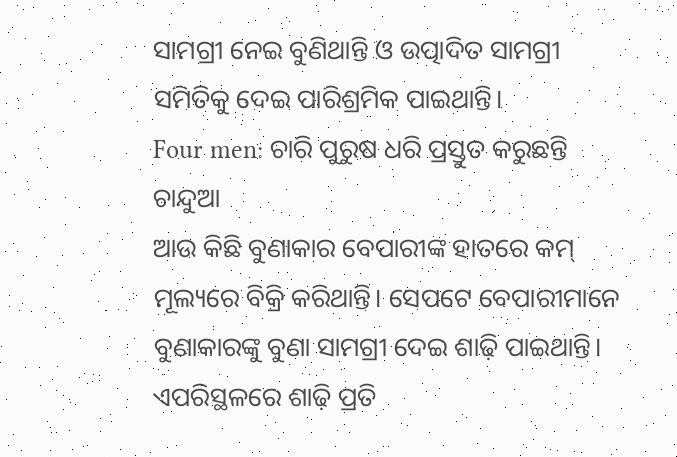ସାମଗ୍ରୀ ନେଇ ବୁଣିଥାନ୍ତି ଓ ଉତ୍ପାଦିତ ସାମଗ୍ରୀ ସମିତିକୁ ଦେଇ ପାରିଶ୍ରମିକ ପାଇଥାନ୍ତି।
Four men: ଚାରି ପୁରୁଷ ଧରି ପ୍ରସ୍ତୁତ କରୁଛନ୍ତି ଚାନ୍ଦୁଆ
ଆଉ କିଛି ବୁଣାକାର ବେପାରୀଙ୍କ ହାତରେ କମ୍ ମୂଲ୍ୟରେ ବିକ୍ରି କରିଥାନ୍ତି। ସେପଟେ ବେପାରୀମାନେ ବୁଣାକାରଙ୍କୁ ବୁଣା ସାମଗ୍ରୀ ଦେଇ ଶାଢ଼ି ପାଇଥାନ୍ତି। ଏପରିସ୍ଥଳରେ ଶାଢ଼ି ପ୍ରତି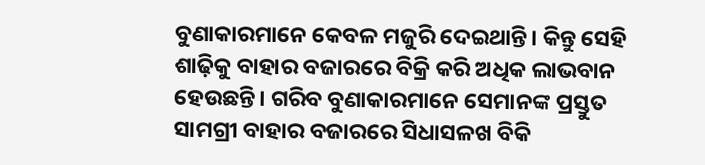ବୁଣାକାରମାନେ କେବଳ ମଜୁରି ଦେଇଥାନ୍ତି। କିନ୍ତୁ ସେହି ଶାଢ଼ିକୁ ବାହାର ବଜାରରେ ବିକ୍ରି କରି ଅଧିକ ଲାଭବାନ ହେଉଛନ୍ତି। ଗରିବ ବୁଣାକାରମାନେ ସେମାନଙ୍କ ପ୍ରସ୍ତୁତ ସାମଗ୍ରୀ ବାହାର ବଜାରରେ ସିଧାସଳଖ ବିକି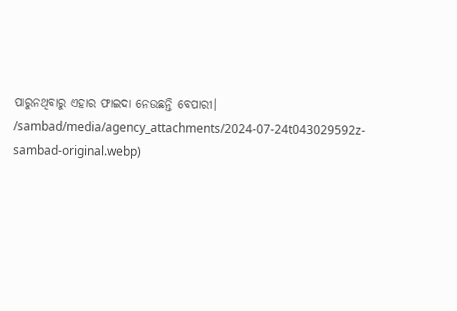ପାରୁନଥିବାରୁ ଏହାର ଫାଇଦା ନେଉଛନ୍ତି ବେପାରୀ।
/sambad/media/agency_attachments/2024-07-24t043029592z-sambad-original.webp)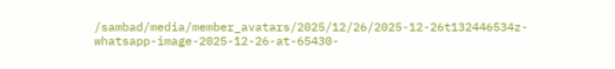/sambad/media/member_avatars/2025/12/26/2025-12-26t132446534z-whatsapp-image-2025-12-26-at-65430-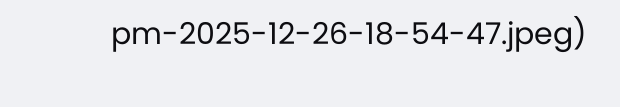pm-2025-12-26-18-54-47.jpeg)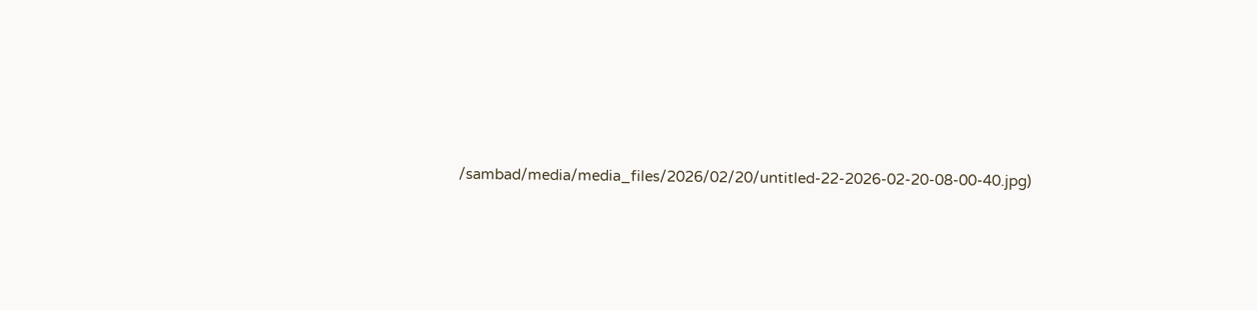/sambad/media/media_files/2026/02/20/untitled-22-2026-02-20-08-00-40.jpg)